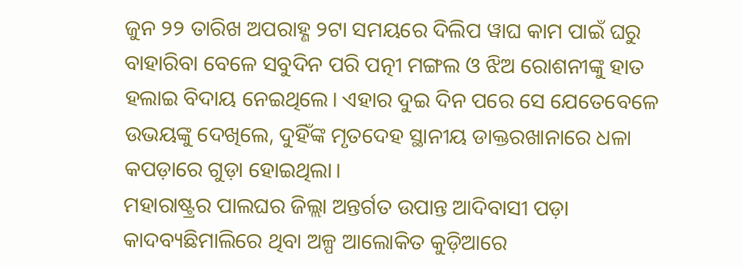ଜୁନ ୨୨ ତାରିଖ ଅପରାହ୍ଣ ୨ଟା ସମୟରେ ଦିଲିପ ୱାଘ କାମ ପାଇଁ ଘରୁ ବାହାରିବା ବେଳେ ସବୁଦିନ ପରି ପତ୍ନୀ ମଙ୍ଗଲ ଓ ଝିଅ ରୋଶନୀଙ୍କୁ ହାତ ହଲାଇ ବିଦାୟ ନେଇଥିଲେ। ଏହାର ଦୁଇ ଦିନ ପରେ ସେ ଯେତେବେଳେ ଉଭୟଙ୍କୁ ଦେଖିଲେ, ଦୁହିଁଙ୍କ ମୃତଦେହ ସ୍ଥାନୀୟ ଡାକ୍ତରଖାନାରେ ଧଳା କପଡ଼ାରେ ଗୁଡ଼ା ହୋଇଥିଲା।
ମହାରାଷ୍ଟ୍ରର ପାଲଘର ଜିଲ୍ଲା ଅନ୍ତର୍ଗତ ଉପାନ୍ତ ଆଦିବାସୀ ପଡ଼ା କାଦବ୍ୟଛିମାଲିରେ ଥିବା ଅଳ୍ପ ଆଲୋକିତ କୁଡ଼ିଆରେ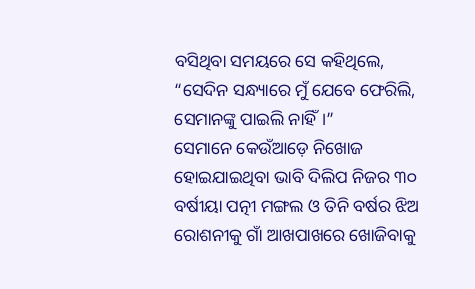ବସିଥିବା ସମୟରେ ସେ କହିଥିଲେ, “ସେଦିନ ସନ୍ଧ୍ୟାରେ ମୁଁ ଯେବେ ଫେରିଲି, ସେମାନଙ୍କୁ ପାଇଲି ନାହିଁ।”
ସେମାନେ କେଉଁଆଡ଼େ ନିଖୋଜ ହୋଇଯାଇଥିବା ଭାବି ଦିଲିପ ନିଜର ୩୦ ବର୍ଷୀୟା ପତ୍ନୀ ମଙ୍ଗଲ ଓ ତିନି ବର୍ଷର ଝିଅ ରୋଶନୀକୁ ଗାଁ ଆଖପାଖରେ ଖୋଜିବାକୁ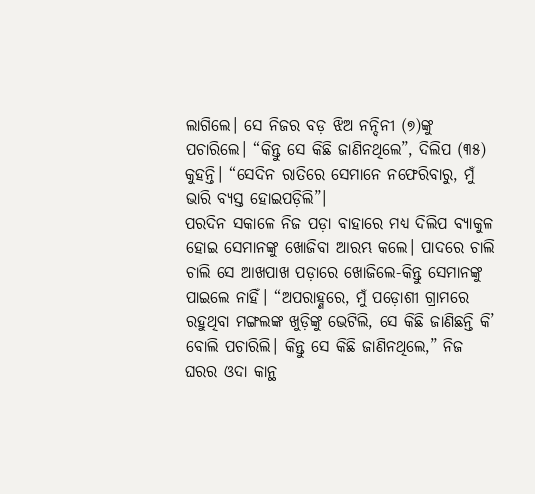ଲାଗିଲେ। ସେ ନିଜର ବଡ଼ ଝିଅ ନନ୍ଦିନୀ (୭)ଙ୍କୁ ପଚାରିଲେ। “କିନ୍ତୁ ସେ କିଛି ଜାଣିନଥିଲେ”, ଦିଲିପ (୩୫) କୁହନ୍ତି। “ସେଦିନ ରାତିରେ ସେମାନେ ନଫେରିବାରୁ, ମୁଁ ଭାରି ବ୍ୟସ୍ତ ହୋଇପଡ଼ିଲି”।
ପରଦିନ ସକାଳେ ନିଜ ପଡ଼ା ବାହାରେ ମଧ୍ୟ ଦିଲିପ ବ୍ୟାକୁଳ ହୋଇ ସେମାନଙ୍କୁ ଖୋଜିବା ଆରମ୍ଭ କଲେ। ପାଦରେ ଚାଲି ଚାଲି ସେ ଆଖପାଖ ପଡ଼ାରେ ଖୋଜିଲେ-କିନ୍ତୁ ସେମାନଙ୍କୁ ପାଇଲେ ନାହିଁ। “ଅପରାହ୍ଣରେ, ମୁଁ ପଡ଼ୋଶୀ ଗ୍ରାମରେ ରହୁଥିବା ମଙ୍ଗଲଙ୍କ ଖୁଡ଼ିଙ୍କୁ ଭେଟିଲି, ସେ କିଛି ଜାଣିଛନ୍ତି କି’ ବୋଲି ପଚାରିଲି। କିନ୍ତୁ ସେ କିଛି ଜାଣିନଥିଲେ,” ନିଜ ଘରର ଓଦା କାନ୍ଥ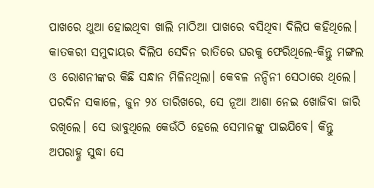ପାଖରେ ଥୁଆ ହୋଇଥିବା ଖାଲି ମାଠିଆ ପାଖରେ ବସିଥିବା ଦିଲିପ କହିଥିଲେ।
କାତକରୀ ସମୁଦାୟର ଦିଲିପ ସେଦିନ ରାତିରେ ଘରକୁ ଫେରିଥିଲେ-କିନ୍ତୁ ମଙ୍ଗଲ ଓ ରୋଶନୀଙ୍କର କିଛି ସନ୍ଧାନ ମିଳିନଥିଲା। କେବଳ ନନ୍ଦିନୀ ସେଠାରେ ଥିଲେ। ପରଦିନ ସକାଳେ, ଜୁନ ୨୪ ତାରିଖରେ, ସେ ନୂଆ ଆଶା ନେଇ ଖୋଜିବା ଜାରି ରଖିଲେ। ସେ ଭାବୁଥିଲେ କେଉଁଠି ହେଲେ ସେମାନଙ୍କୁ ପାଇଯିବେ। କିନ୍ତୁ ଅପରାହ୍ଣ ସୁଦ୍ଧା ସେ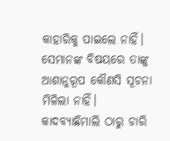କାହାରିକୁ ପାଇଲେ ନାହିଁ। ସେମାନଙ୍କ ବିଷୟରେ ତାଙ୍କୁ ଆଶାନୁରୂପ କୌଣସି ସୂଚନା ମିଳିଲା ନାହିଁ।
କାଦବ୍ୟାଛିମାଲି ଠାରୁ ଚାରି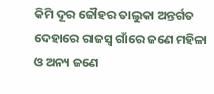କିମି ଦୂର ଜୌହର ତାଲୁକା ଅନ୍ତର୍ଗତ ଦେହାରେ ରାଜସ୍ୱ ଗାଁରେ ଜଣେ ମହିଳା ଓ ଅନ୍ୟ ଜଣେ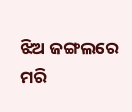ଝିଅ ଜଙ୍ଗଲରେ ମରି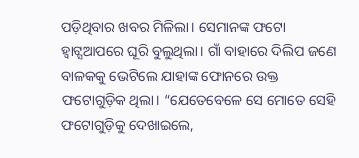ପଡ଼ିଥିବାର ଖବର ମିଳିଲା। ସେମାନଙ୍କ ଫଟୋ ହ୍ୱାଟ୍ସଆପରେ ଘୂରି ବୁଲୁଥିଲା। ଗାଁ ବାହାରେ ଦିଲିପ ଜଣେ ବାଳକକୁ ଭେଟିଲେ ଯାହାଙ୍କ ଫୋନରେ ଉକ୍ତ ଫଟୋଗୁଡ଼ିକ ଥିଲା। “ଯେତେବେଳେ ସେ ମୋତେ ସେହି ଫଟୋଗୁଡ଼ିକୁ ଦେଖାଇଲେ,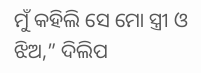ମୁଁ କହିଲି ସେ ମୋ ସ୍ତ୍ରୀ ଓ ଝିଅ,” ଦିଲିପ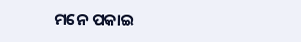ମନେ ପକାଇ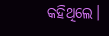କହିଥିଲେ।